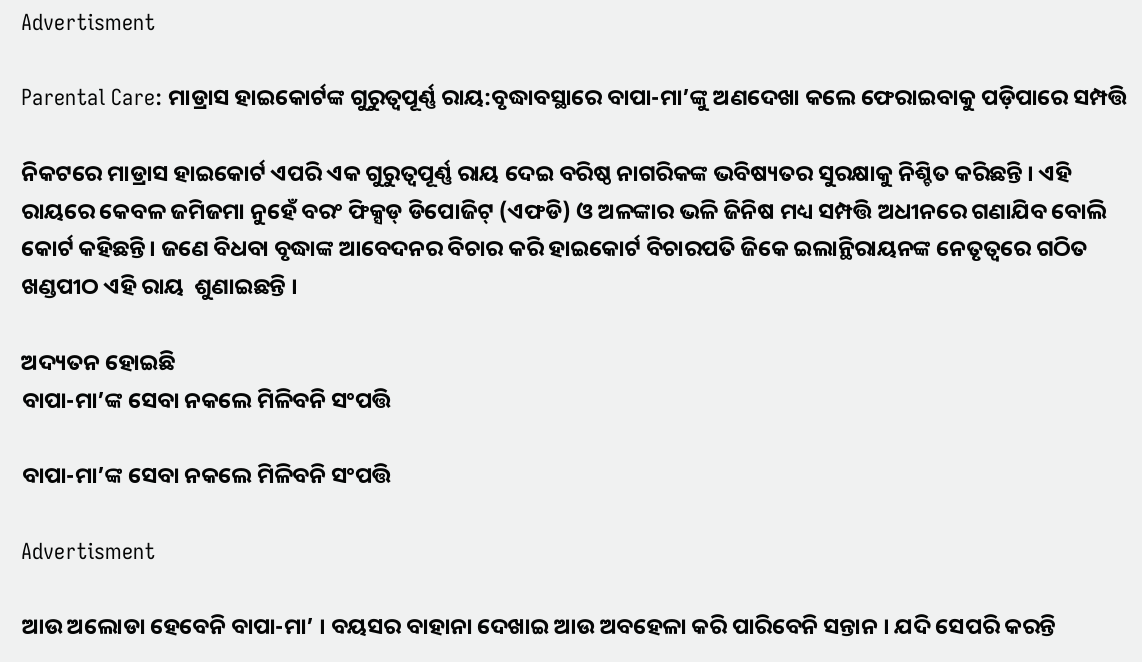Advertisment

Parental Care: ମାଡ୍ରାସ ହାଇକୋର୍ଟଙ୍କ ଗୁରୁତ୍ଵପୂର୍ଣ୍ଣ ରାୟ:ବୃଦ୍ଧାବସ୍ଥାରେ ବାପା-ମା’ଙ୍କୁ ଅଣଦେଖା କଲେ ଫେରାଇବାକୁ ପଡ଼ିପାରେ ସମ୍ପତ୍ତି

ନିକଟରେ ମାଡ୍ରାସ ହାଇକୋର୍ଟ ଏପରି ଏକ ଗୁରୁତ୍ୱପୂର୍ଣ୍ଣ ରାୟ ଦେଇ ବରିଷ୍ଠ ନାଗରିକଙ୍କ ଭବିଷ୍ୟତର ସୁରକ୍ଷାକୁ ନିଶ୍ଚିତ କରିଛନ୍ତି । ଏହି ରାୟରେ କେବଳ ଜମିଜମା ନୁହେଁ ବରଂ ଫିକ୍ସଡ୍ ଡିପୋଜିଟ୍ (ଏଫଡି) ଓ ଅଳଙ୍କାର ଭଳି ଜିନିଷ ମଧ୍ୟ ସମ୍ପତ୍ତି ଅଧୀନରେ ଗଣାଯିବ ବୋଲି କୋର୍ଟ କହିଛନ୍ତି। ଜଣେ ବିଧବା ବୃଦ୍ଧାଙ୍କ ଆବେଦନର ବିଚାର କରି ହାଇକୋର୍ଟ ବିଚାରପତି ଜିକେ ଇଲାନ୍ଥିରାୟନଙ୍କ ନେତୃତ୍ୱରେ ଗଠିତ ଖଣ୍ଡପୀଠ ଏହି ରାୟ  ଶୁଣାଇଛନ୍ତି ।

ଅଦ୍ୟତନ ହୋଇଛି
ବାପା-ମା’ଙ୍କ ସେବା ନକଲେ ମିଳିବନି ସଂପତ୍ତି

ବାପା-ମା’ଙ୍କ ସେବା ନକଲେ ମିଳିବନି ସଂପତ୍ତି

Advertisment

ଆଉ ଅଲୋଡା ହେବେନି ବାପା-ମା’ । ବୟସର ବାହାନା ଦେଖାଇ ଆଉ ଅବହେଳା କରି ପାରିବେନି ସନ୍ତାନ । ଯଦି ସେପରି କରନ୍ତି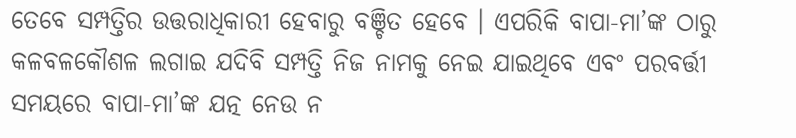ତେବେ ସମ୍ପତ୍ତିର ଉତ୍ତରାଧିକାରୀ ହେବାରୁ ବଞ୍ଚିତ ହେବେ । ଏପରିକି ବାପା-ମା’ଙ୍କ ଠାରୁ କଳବଳକୌଶଳ ଲଗାଇ ଯଦିବି ସମ୍ପତ୍ତି ନିଜ ନାମକୁ ନେଇ ଯାଇଥିବେ ଏବଂ ପରବର୍ତ୍ତୀ ସମୟରେ ବାପା-ମା’ଙ୍କ ଯତ୍ନ ନେଉ ନ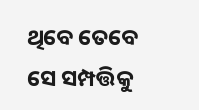ଥିବେ ତେବେ ସେ ସମ୍ପତ୍ତିକୁ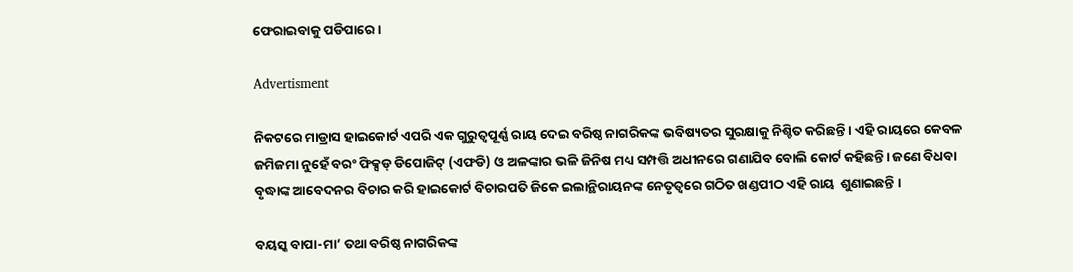ଫେରାଇବାକୁ ପଡିପାରେ ।

Advertisment

ନିକଟରେ ମାଡ୍ରାସ ହାଇକୋର୍ଟ ଏପରି ଏକ ଗୁରୁତ୍ୱପୂର୍ଣ୍ଣ ରାୟ ଦେଇ ବରିଷ୍ଠ ନାଗରିକଙ୍କ ଭବିଷ୍ୟତର ସୁରକ୍ଷାକୁ ନିଶ୍ଚିତ କରିଛନ୍ତି । ଏହି ରାୟରେ କେବଳ ଜମିଜମା ନୁହେଁ ବରଂ ଫିକ୍ସଡ୍ ଡିପୋଜିଟ୍ (ଏଫଡି) ଓ ଅଳଙ୍କାର ଭଳି ଜିନିଷ ମଧ୍ୟ ସମ୍ପତ୍ତି ଅଧୀନରେ ଗଣାଯିବ ବୋଲି କୋର୍ଟ କହିଛନ୍ତି। ଜଣେ ବିଧବା ବୃଦ୍ଧାଙ୍କ ଆବେଦନର ବିଚାର କରି ହାଇକୋର୍ଟ ବିଚାରପତି ଜିକେ ଇଲାନ୍ଥିରାୟନଙ୍କ ନେତୃତ୍ୱରେ ଗଠିତ ଖଣ୍ଡପୀଠ ଏହି ରାୟ  ଶୁଣାଇଛନ୍ତି ।

ବୟସ୍କ ବାପା-ମା’ ତଥା ବରିଷ୍ଠ ନାଗରିକଙ୍କ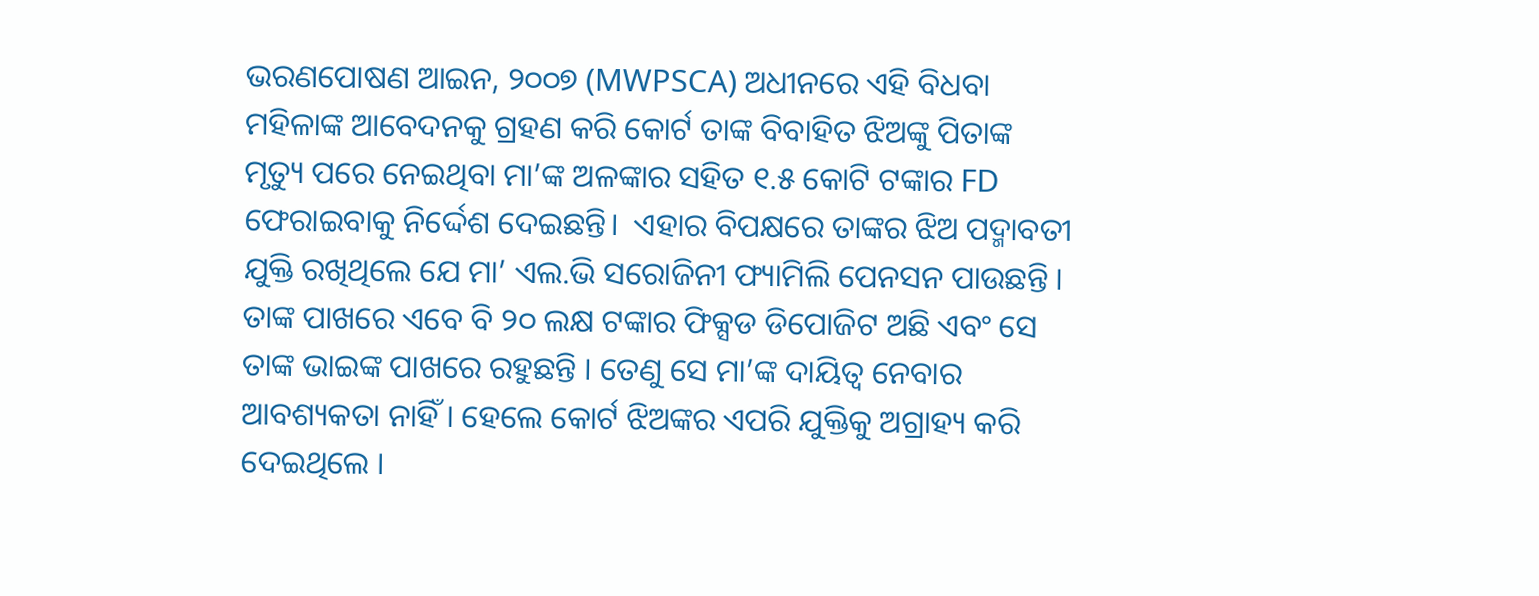ଭରଣପୋଷଣ ଆଇନ, ୨୦୦୭ (MWPSCA) ଅଧୀନରେ ଏହି ବିଧବା ମହିଳାଙ୍କ ଆବେଦନକୁ ଗ୍ରହଣ କରି କୋର୍ଟ ତାଙ୍କ ବିବାହିତ ଝିଅଙ୍କୁ ପିତାଙ୍କ ମୃତ୍ୟୁ ପରେ ନେଇଥିବା ମା’ଙ୍କ ଅଳଙ୍କାର ସହିତ ୧.୫ କୋଟି ଟଙ୍କାର FD  ଫେରାଇବାକୁ ନିର୍ଦ୍ଦେଶ ଦେଇଛନ୍ତି।  ଏହାର ବିପକ୍ଷରେ ତାଙ୍କର ଝିଅ ପଦ୍ମାବତୀ ଯୁକ୍ତି ରଖିଥିଲେ ଯେ ମା’ ଏଲ.ଭି ସରୋଜିନୀ ଫ୍ୟାମିଲି ପେନସନ ପାଉଛନ୍ତି । ତାଙ୍କ ପାଖରେ ଏବେ ବି ୨୦ ଲକ୍ଷ ଟଙ୍କାର ଫିକ୍ସଡ ଡିପୋଜିଟ ଅଛି ଏବଂ ସେ ତାଙ୍କ ଭାଇଙ୍କ ପାଖରେ ରହୁଛନ୍ତି । ତେଣୁ ସେ ମା’ଙ୍କ ଦାୟିତ୍ୱ ନେବାର ଆବଶ୍ୟକତା ନାହିଁ । ହେଲେ କୋର୍ଟ ଝିଅଙ୍କର ଏପରି ଯୁକ୍ତିକୁ ଅଗ୍ରାହ୍ୟ କରି ଦେଇଥିଲେ ।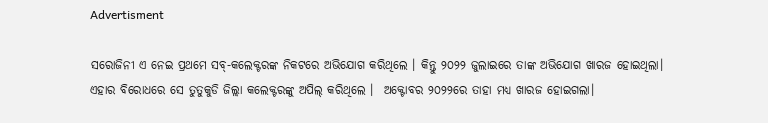Advertisment

ସରୋଜିନୀ ଏ ନେଇ ପ୍ରଥମେ ସବ୍-କଲେକ୍ଟରଙ୍କ ନିକଟରେ ଅଭିଯୋଗ କରିଥିଲେ । କିନ୍ତୁ ୨୦୨୨ ଜୁଲାଇରେ ତାଙ୍କ ଅଭିଯୋଗ ଖାରଜ ହୋଇଥିଲା। ଏହାର ବିରୋଧରେ ସେ ତୁତୁକୁଡି ଜିଲ୍ଲା କଲେକ୍ଟରଙ୍କୁ ଅପିଲ୍ କରିଥିଲେ ।  ଅକ୍ଟୋବର ୨୦୨୨ରେ ତାହା ମଧ୍ୟ ଖାରଜ ହୋଇଗଲା।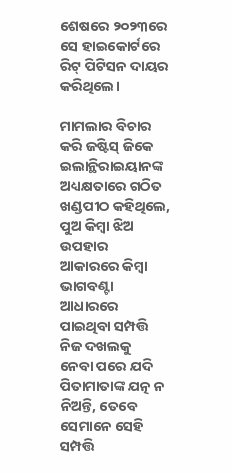ଶେଷରେ ୨୦୨୩ରେ ସେ ହାଇକୋର୍ଟରେ ରିଟ୍ ପିଟିସନ ଦାୟର କରିଥିଲେ।

ମାମଲାର ବିଚାର କରି ଜଷ୍ଟିସ୍ ଜିକେ ଇଲାନ୍ଥିରାଇୟାନଙ୍କ ଅଧ୍ୟକ୍ଷତାରେ ଗଠିତ ଖଣ୍ଡପୀଠ କହିଥିଲେ, ପୁଅ କିମ୍ବା ଝିଅ ଉପହାର ଆକାରରେ କିମ୍ବା ଭାଗବଣ୍ଟା ଆଧାରରେ ପାଇଥିବା ସମ୍ପତ୍ତି ନିଜ ଦଖଲକୁ  ନେବା ପରେ ଯଦି ପିତାମାତାଙ୍କ ଯତ୍ନ ନ ନିଅନ୍ତି, ତେବେ ସେମାନେ ସେହି ସମ୍ପତ୍ତି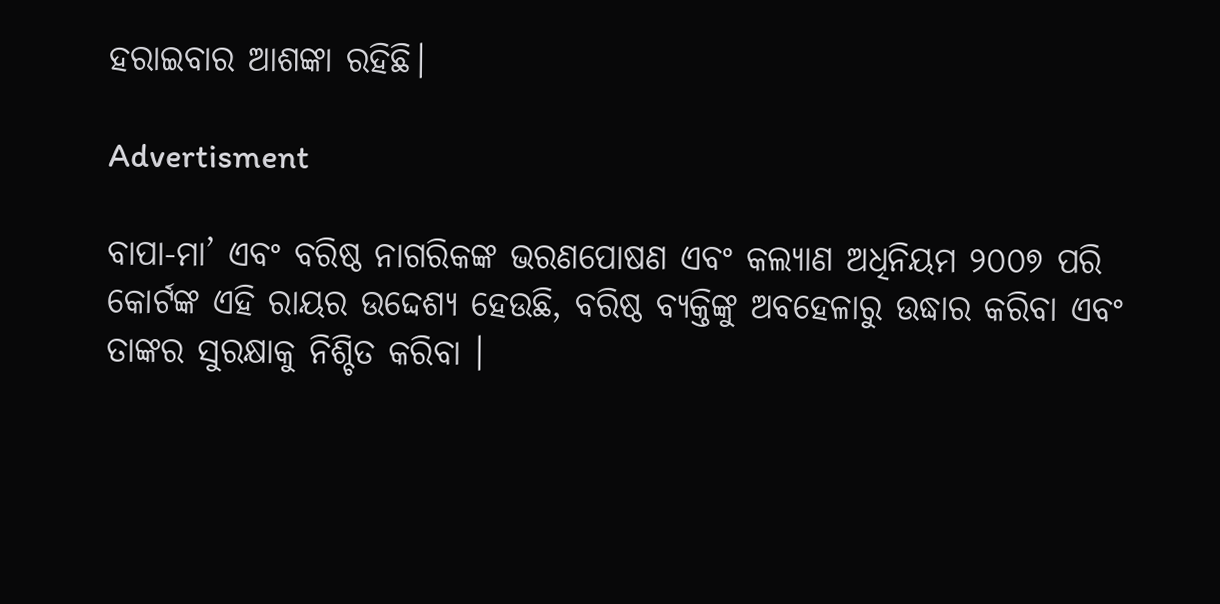ହରାଇବାର ଆଶଙ୍କା ରହିଛି।

Advertisment

ବାପା-ମା’ ଏବଂ ବରିଷ୍ଠ ନାଗରିକଙ୍କ ଭରଣପୋଷଣ ଏବଂ କଲ୍ୟାଣ ଅଧିନିୟମ ୨୦୦୭ ପରି କୋର୍ଟଙ୍କ ଏହି ରାୟର ଉଦ୍ଦେଶ୍ୟ ହେଉଛି, ବରିଷ୍ଠ ବ୍ୟକ୍ତିଙ୍କୁ ଅବହେଳାରୁ ଉଦ୍ଧାର କରିବା ଏବଂ ତାଙ୍କର ସୁରକ୍ଷାକୁ ନିଶ୍ଚିତ କରିବା ।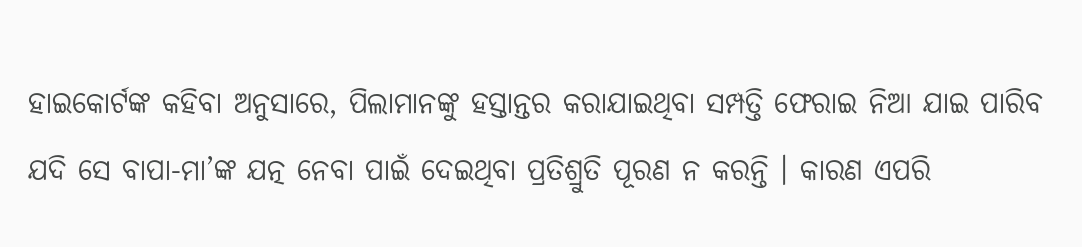ହାଇକୋର୍ଟଙ୍କ କହିବା ଅନୁସାରେ, ପିଲାମାନଙ୍କୁ ହସ୍ତାନ୍ତର କରାଯାଇଥିବା ସମ୍ପତ୍ତି ଫେରାଇ ନିଆ ଯାଇ ପାରିବ ଯଦି ସେ ବାପା-ମା’ଙ୍କ ଯତ୍ନ ନେବା ପାଇଁ ଦେଇଥିବା ପ୍ରତିଶ୍ରୁତି ପୂରଣ ନ କରନ୍ତି । କାରଣ ଏପରି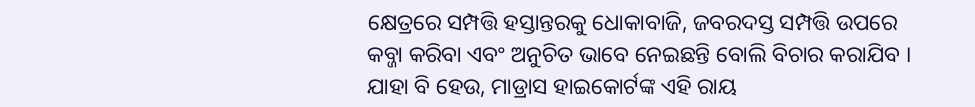କ୍ଷେତ୍ରରେ ସମ୍ପତ୍ତି ହସ୍ତାନ୍ତରକୁ ଧୋକାବାଜି, ଜବରଦସ୍ତ ସମ୍ପତ୍ତି ଉପରେ କବ୍ଜା କରିବା ଏବଂ ଅନୁଚିତ ଭାବେ ନେଇଛନ୍ତି ବୋଲି ବିଚାର କରାଯିବ । ଯାହା ବି ହେଉ, ମାଡ୍ରାସ ହାଇକୋର୍ଟଙ୍କ ଏହି ରାୟ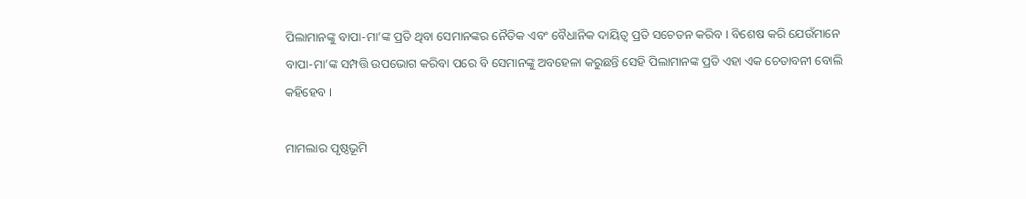ପିଲାମାନଙ୍କୁ ବାପା-ମା’ଙ୍କ ପ୍ରତି ଥିବା ସେମାନଙ୍କର ନୈତିକ ଏବଂ ବୈଧାନିକ ଦାୟିତ୍ୱ ପ୍ରତି ସଚେତନ କରିବ । ବିଶେଷ କରି ଯେଉଁମାନେ ବାପା-ମା’ଙ୍କ ସମ୍ପତ୍ତି ଉପଭୋଗ କରିବା ପରେ ବି ସେମାନଙ୍କୁ ଅବହେଳା କରୁଛନ୍ତି ସେହି ପିଲାମାନଙ୍କ ପ୍ରତି ଏହା ଏକ ଚେତାବନୀ ବୋଲି କହିହେବ ।

ମାମଲାର ପୃଷ୍ଠଭୂମି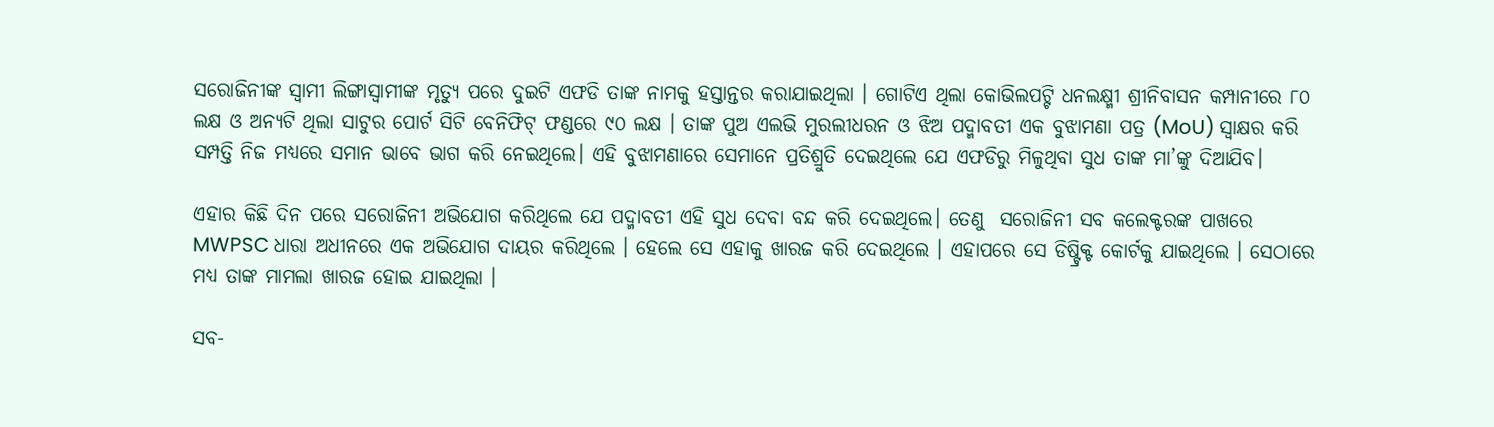ସରୋଜିନୀଙ୍କ ସ୍ୱାମୀ ଲିଙ୍ଗାସ୍ୱାମୀଙ୍କ ମୃତ୍ୟୁ ପରେ ଦୁଇଟି ଏଫଡି ତାଙ୍କ ନାମକୁ ହସ୍ତାନ୍ତର କରାଯାଇଥିଲା । ଗୋଟିଏ ଥିଲା କୋଭିଲପଟ୍ଟି ଧନଲକ୍ଷ୍ମୀ ଶ୍ରୀନିବାସନ କମ୍ପାନୀରେ ୮୦ ଲକ୍ଷ ଓ ଅନ୍ୟଟି ଥିଲା ସାଟୁର ପୋର୍ଟ ସିଟି ବେନିଫିଟ୍ ଫଣ୍ଡରେ ୯୦ ଲକ୍ଷ । ତାଙ୍କ ପୁଅ ଏଲଭି ମୁରଲୀଧରନ ଓ ଝିଅ ପଦ୍ମାବତୀ ଏକ ବୁଝାମଣା ପତ୍ର (MoU) ସ୍ୱାକ୍ଷର କରି ସମ୍ପତ୍ତି ନିଜ ମଧ୍ୟରେ ସମାନ ଭାବେ ଭାଗ କରି ନେଇଥିଲେ। ଏହି ବୁଝାମଣାରେ ସେମାନେ ପ୍ରତିଶ୍ରୁତି ଦେଇଥିଲେ ଯେ ଏଫଡିରୁ ମିଳୁଥିବା ସୁଧ ତାଙ୍କ ମା’ଙ୍କୁ ଦିଆଯିବ।

ଏହାର କିଛି ଦିନ ପରେ ସରୋଜିନୀ ଅଭିଯୋଗ କରିଥିଲେ ଯେ ପଦ୍ମାବତୀ ଏହି ସୁଧ ଦେବା ବନ୍ଦ କରି ଦେଇଥିଲେ। ତେଣୁ  ସରୋଜିନୀ ସବ କଲେକ୍ଟରଙ୍କ ପାଖରେ MWPSC ଧାରା ଅଧୀନରେ ଏକ ଅଭିଯୋଗ ଦାୟର କରିଥିଲେ । ହେଲେ ସେ ଏହାକୁ ଖାରଜ କରି ଦେଇଥିଲେ । ଏହାପରେ ସେ ଡିଷ୍ଟ୍ରିକ୍ଟ କୋର୍ଟକୁ ଯାଇଥିଲେ । ସେଠାରେ ମଧ୍ୟ ତାଙ୍କ ମାମଲା ଖାରଜ ହୋଇ ଯାଇଥିଲା ।

ସବ-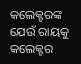କଲେକ୍ଟରଙ୍କ ଯେଉଁ ରାୟକୁ କଲେକ୍ଟର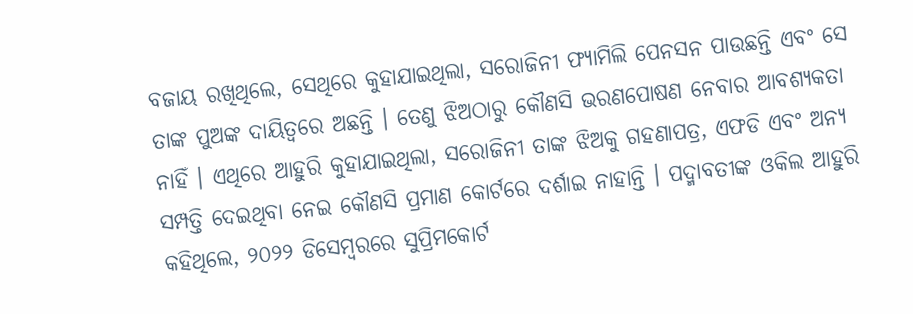ବଜାୟ ରଖିଥିଲେ, ସେଥିରେ କୁହାଯାଇଥିଲା, ସରୋଜିନୀ ଫ୍ୟାମିଲି ପେନସନ ପାଉଛନ୍ତି ଏବଂ ସେ ତାଙ୍କ ପୁଅଙ୍କ ଦାୟିତ୍ୱରେ ଅଛନ୍ତି । ତେଣୁ ଝିଅଠାରୁ କୌଣସି ଭରଣପୋଷଣ ନେବାର ଆବଶ୍ୟକତା ନାହିଁ । ଏଥିରେ ଆହୁରି କୁହାଯାଇଥିଲା, ସରୋଜିନୀ ତାଙ୍କ ଝିଅକୁ ଗହଣାପତ୍ର, ଏଫଡି ଏବଂ ଅନ୍ୟ ସମ୍ପତ୍ତି ଦେଇଥିବା ନେଇ କୌଣସି ପ୍ରମାଣ କୋର୍ଟରେ ଦର୍ଶାଇ ନାହାନ୍ତି । ପଦ୍ମାବତୀଙ୍କ ଓକିଲ ଆହୁରି କହିଥିଲେ, ୨୦୨୨ ଡିସେମ୍ବରରେ ସୁପ୍ରିମକୋର୍ଟ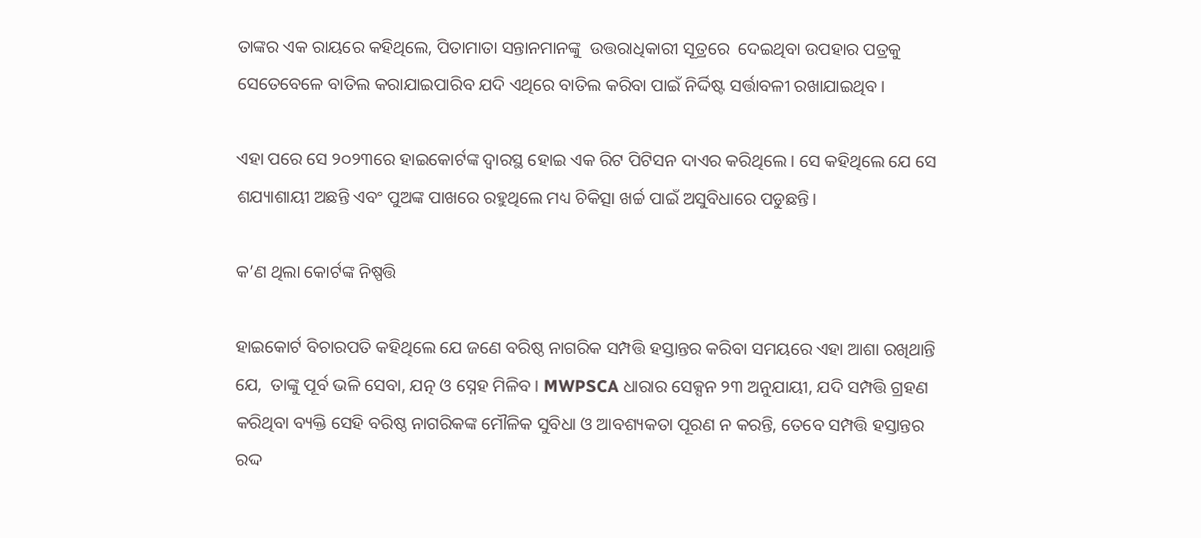ତାଙ୍କର ଏକ ରାୟରେ କହିଥିଲେ, ପିତାମାତା ସନ୍ତାନମାନଙ୍କୁ  ଉତ୍ତରାଧିକାରୀ ସୂତ୍ରରେ  ଦେଇଥିବା ଉପହାର ପତ୍ରକୁ ସେତେବେଳେ ବାତିଲ କରାଯାଇପାରିବ ଯଦି ଏଥିରେ ବାତିଲ କରିବା ପାଇଁ ନିର୍ଦ୍ଦିଷ୍ଟ ସର୍ତ୍ତାବଳୀ ରଖାଯାଇଥିବ।

ଏହା ପରେ ସେ ୨୦୨୩ରେ ହାଇକୋର୍ଟଙ୍କ ଦ୍ୱାରସ୍ଥ ହୋଇ ଏକ ରିଟ ପିଟିସନ ଦାଏର କରିଥିଲେ । ସେ କହିଥିଲେ ଯେ ସେ ଶଯ୍ୟାଶାୟୀ ଅଛନ୍ତି ଏବଂ ପୁଅଙ୍କ ପାଖରେ ରହୁଥିଲେ ମଧ୍ୟ ଚିକିତ୍ସା ଖର୍ଚ୍ଚ ପାଇଁ ଅସୁବିଧାରେ ପଡୁଛନ୍ତି।

କ’ଣ ଥିଲା କୋର୍ଟଙ୍କ ନିଷ୍ପତ୍ତି

ହାଇକୋର୍ଟ ବିଚାରପତି କହିଥିଲେ ଯେ ଜଣେ ବରିଷ୍ଠ ନାଗରିକ ସମ୍ପତ୍ତି ହସ୍ତାନ୍ତର କରିବା ସମୟରେ ଏହା ଆଶା ରଖିଥାନ୍ତି ଯେ,  ତାଙ୍କୁ ପୂର୍ବ ଭଳି ସେବା, ଯତ୍ନ ଓ ସ୍ନେହ ମିଳିବ। MWPSCA ଧାରାର ସେକ୍ସନ ୨୩ ଅନୁଯାୟୀ, ଯଦି ସମ୍ପତ୍ତି ଗ୍ରହଣ କରିଥିବା ବ୍ୟକ୍ତି ସେହି ବରିଷ୍ଠ ନାଗରିକଙ୍କ ମୌଳିକ ସୁବିଧା ଓ ଆବଶ୍ୟକତା ପୂରଣ ନ କରନ୍ତି, ତେବେ ସମ୍ପତ୍ତି ହସ୍ତାନ୍ତର ରଦ୍ଦ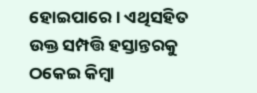ହୋଇପାରେ। ଏଥିସହିତ ଉକ୍ତ ସମ୍ପତ୍ତି ହସ୍ତାନ୍ତରକୁ  ଠକେଇ କିମ୍ବା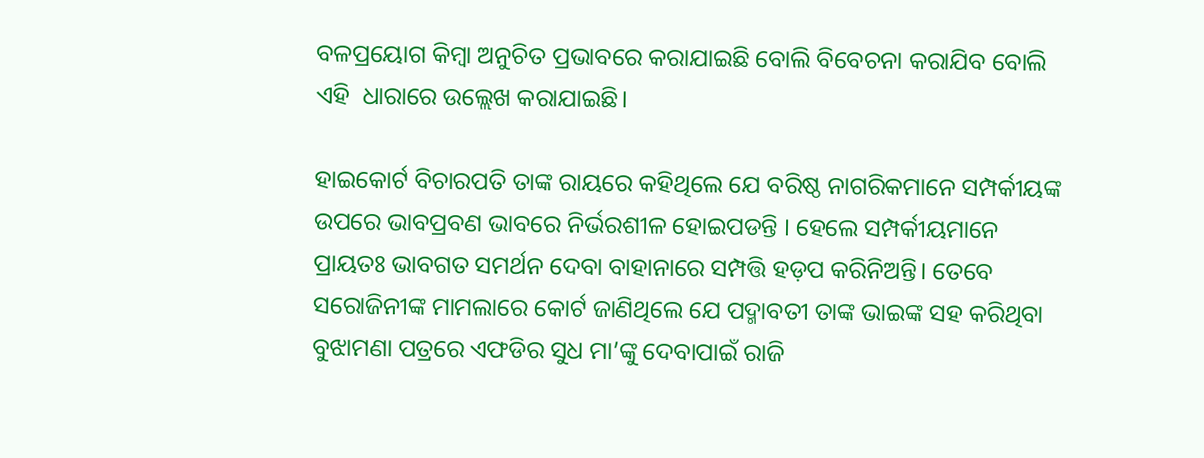ବଳପ୍ରୟୋଗ କିମ୍ବା ଅନୁଚିତ ପ୍ରଭାବରେ କରାଯାଇଛି ବୋଲି ବିବେଚନା କରାଯିବ ବୋଲି ଏହି  ଧାରାରେ ଉଲ୍ଲେଖ କରାଯାଇଛି।

ହାଇକୋର୍ଟ ବିଚାରପତି ତାଙ୍କ ରାୟରେ କହିଥିଲେ ଯେ ବରିଷ୍ଠ ନାଗରିକମାନେ ସମ୍ପର୍କୀୟଙ୍କ ଉପରେ ଭାବପ୍ରବଣ ଭାବରେ ନିର୍ଭରଶୀଳ ହୋଇପଡନ୍ତି । ହେଲେ ସମ୍ପର୍କୀୟମାନେ ପ୍ରାୟତଃ ଭାବଗତ ସମର୍ଥନ ଦେବା ବାହାନାରେ ସମ୍ପତ୍ତି ହଡ଼ପ କରିନିଅନ୍ତି। ତେବେ ସରୋଜିନୀଙ୍କ ମାମଲାରେ କୋର୍ଟ ଜାଣିଥିଲେ ଯେ ପଦ୍ମାବତୀ ତାଙ୍କ ଭାଇଙ୍କ ସହ କରିଥିବା ବୁଝାମଣା ପତ୍ରରେ ଏଫଡିର ସୁଧ ମା’ଙ୍କୁ ଦେବାପାଇଁ ରାଜି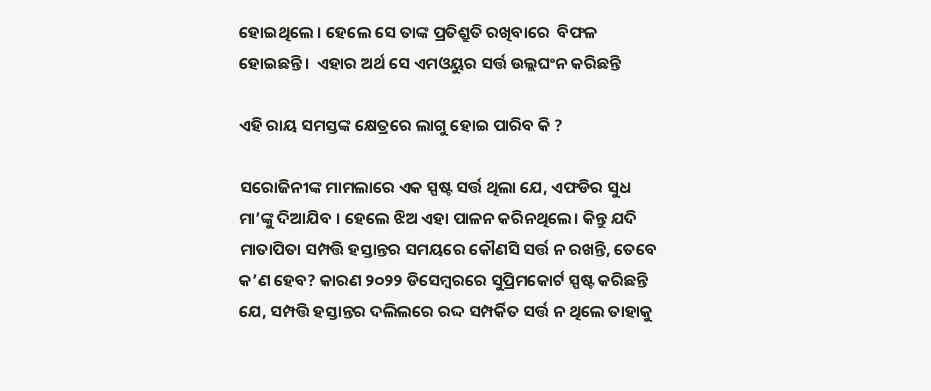ହୋଇଥିଲେ । ହେଲେ ସେ ତାଙ୍କ ପ୍ରତିଶ୍ରୁତି ରଖିବାରେ  ବିଫଳ ହୋଇଛନ୍ତି।  ଏହାର ଅର୍ଥ ସେ ଏମଓୟୁର ସର୍ତ୍ତ ଉଲ୍ଲଘଂନ କରିଛନ୍ତି

ଏହି ରାୟ ସମସ୍ତଙ୍କ କ୍ଷେତ୍ରରେ ଲାଗୁ ହୋଇ ପାରିବ କି ?

ସରୋଜିନୀଙ୍କ ମାମଲାରେ ଏକ ସ୍ପଷ୍ଟ ସର୍ତ୍ତ ଥିଲା ଯେ, ଏଫଡିର ସୁଧ ମା’ଙ୍କୁ ଦିଆଯିବ । ହେଲେ ଝିଅ ଏହା ପାଳନ କରିନଥିଲେ। କିନ୍ତୁ ଯଦି ମାତାପିତା ସମ୍ପତ୍ତି ହସ୍ତାନ୍ତର ସମୟରେ କୌଣସି ସର୍ତ୍ତ ନ ରଖନ୍ତି, ତେବେ କ’ଣ ହେବ? କାରଣ ୨୦୨୨ ଡିସେମ୍ବରରେ ସୁପ୍ରିମକୋର୍ଟ ସ୍ପଷ୍ଟ କରିଛନ୍ତି ଯେ, ସମ୍ପତ୍ତି ହସ୍ତାନ୍ତର ଦଲିଲରେ ରଦ୍ଦ ସମ୍ପର୍କିତ ସର୍ତ୍ତ ନ ଥିଲେ ତାହାକୁ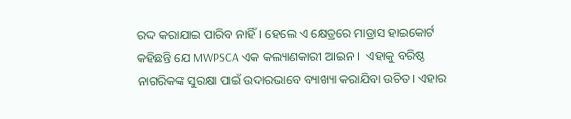ରଦ୍ଦ କରାଯାଇ ପାରିବ ନାହିଁ। ହେଲେ ଏ କ୍ଷେତ୍ରରେ ମାଡ୍ରାସ ହାଇକୋର୍ଟ କହିଛନ୍ତି ଯେ MWPSCA ଏକ କଲ୍ୟାଣକାରୀ ଆଇନ ।  ଏହାକୁ ବରିଷ୍ଠ ନାଗରିକଙ୍କ ସୁରକ୍ଷା ପାଇଁ ଉଦାରଭାବେ ବ୍ୟାଖ୍ୟା କରାଯିବା ଉଚିତ। ଏହାର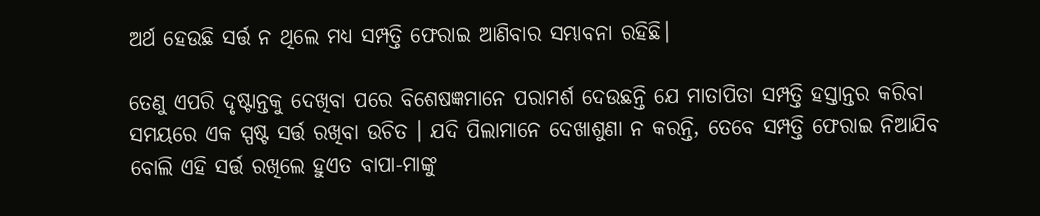ଅର୍ଥ ହେଉଛି ସର୍ତ୍ତ ନ ଥିଲେ ମଧ୍ୟ ସମ୍ପତ୍ତି ଫେରାଇ ଆଣିବାର ସମ୍ଭାବନା ରହିଛି।

ତେଣୁ ଏପରି ଦୃଷ୍ଟାନ୍ତକୁ ଦେଖିବା ପରେ ବିଶେଷଜ୍ଞମାନେ ପରାମର୍ଶ ଦେଉଛନ୍ତି ଯେ ମାତାପିତା ସମ୍ପତ୍ତି ହସ୍ତାନ୍ତର କରିବା ସମୟରେ ଏକ ସ୍ପଷ୍ଟ ସର୍ତ୍ତ ରଖିବା ଉଚିତ । ଯଦି ପିଲାମାନେ ଦେଖାଶୁଣା ନ କରନ୍ତି, ତେବେ ସମ୍ପତ୍ତି ଫେରାଇ ନିଆଯିବ ବୋଲି ଏହି ସର୍ତ୍ତ ରଖିଲେ ହୁଏତ ବାପା-ମାଙ୍କୁ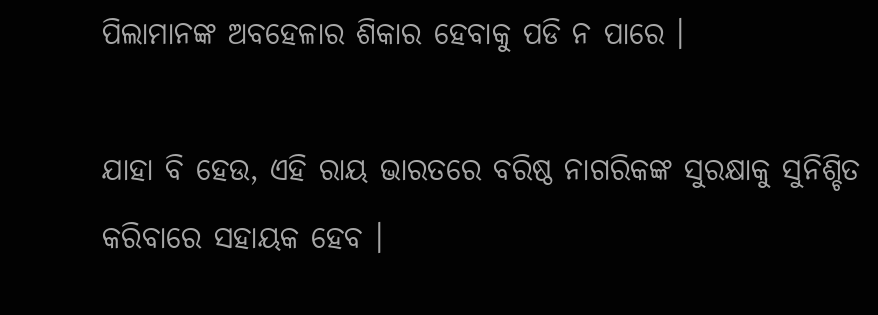ପିଲାମାନଙ୍କ ଅବହେଳାର ଶିକାର ହେବାକୁ ପଡି ନ ପାରେ ।

ଯାହା ବି ହେଉ, ଏହି ରାୟ ଭାରତରେ ବରିଷ୍ଠ ନାଗରିକଙ୍କ ସୁରକ୍ଷାକୁ ସୁନିଶ୍ଚିତ କରିବାରେ ସହାୟକ ହେବ ।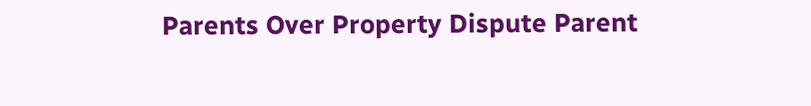Parents Over Property Dispute Parent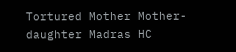Tortured Mother Mother-daughter Madras HC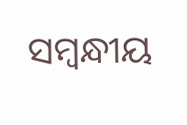ସମ୍ବନ୍ଧୀୟ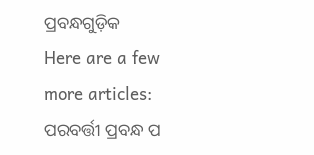ପ୍ରବନ୍ଧଗୁଡ଼ିକ
Here are a few more articles:
ପରବର୍ତ୍ତୀ ପ୍ରବନ୍ଧ ପ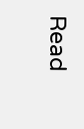Read